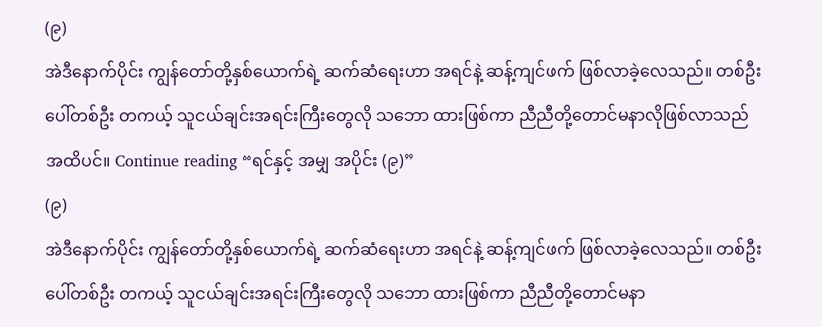(၉)
အဲဒီနောက်ပိုင်း ကျွန်တော်တို့နှစ်ယောက်ရဲ့ ဆက်ဆံရေးဟာ အရင်နဲ့ ဆန့်ကျင်ဖက် ဖြစ်လာခဲ့လေသည်။ တစ်ဦးပေါ်တစ်ဦး တကယ့် သူငယ်ချင်းအရင်းကြီးတွေလို သဘော ထားဖြစ်ကာ ညီညီတို့တောင်မနာလိုဖြစ်လာသည်အထိပင်။ Continue reading “ရင်နှင့် အမျှ အပိုင်း (၉)”
(၉)
အဲဒီနောက်ပိုင်း ကျွန်တော်တို့နှစ်ယောက်ရဲ့ ဆက်ဆံရေးဟာ အရင်နဲ့ ဆန့်ကျင်ဖက် ဖြစ်လာခဲ့လေသည်။ တစ်ဦးပေါ်တစ်ဦး တကယ့် သူငယ်ချင်းအရင်းကြီးတွေလို သဘော ထားဖြစ်ကာ ညီညီတို့တောင်မနာ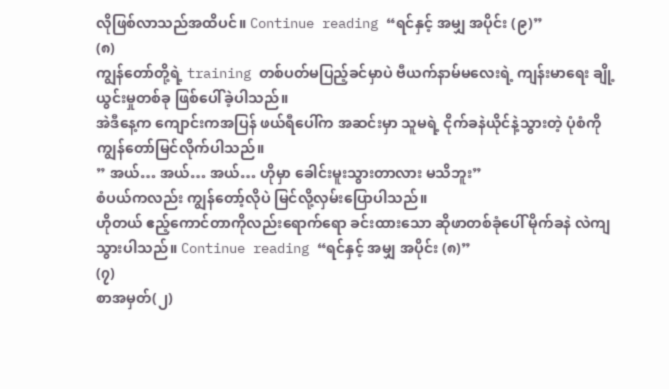လိုဖြစ်လာသည်အထိပင်။ Continue reading “ရင်နှင့် အမျှ အပိုင်း (၉)”
(၈)
ကျွန်တော်တို့ရဲ့ training တစ်ပတ်မပြည့်ခင်မှာပဲ ဗီယက်နာမ်မလေးရဲ့ ကျန်းမာရေး ချို့ယွင်းမှုတစ်ခု ဖြစ်ပေါ်ခဲ့ပါသည်။
အဲဒီနေ့က ကျောင်းကအပြန် ဖယ်ရီပေါ်က အဆင်းမှာ သူမရဲ့ ငိုက်ခနဲယိုင်နဲ့သွားတဲ့ ပုံစံကို ကျွန်တော်မြင်လိုက်ပါသည်။
” အယ်… အယ်… အယ်… ဟိုမှာ ခေါင်းမူးသွားတာလား မသိဘူး”
စံပယ်ကလည်း ကျွန်တော့်လိုပဲ မြင်လို့လှမ်းပြောပါသည်။
ဟိုတယ် ဧည့်ကောင်တာကိုလည်းရောက်ရော ခင်းထားသော ဆိုဖာတစ်ခုံပေါ် မိုက်ခနဲ လဲကျသွားပါသည်။ Continue reading “ရင်နှင့် အမျှ အပိုင်း (၈)”
(၇)
စာအမှတ်(၂)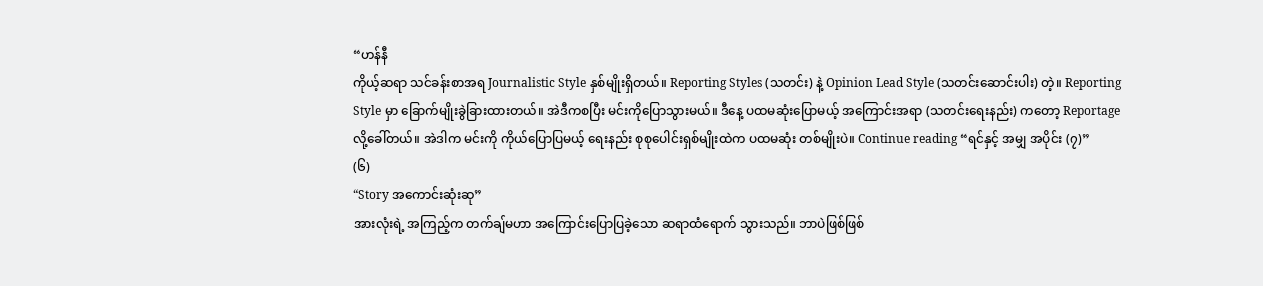“ဟန်နီ
ကိုယ့်ဆရာ သင်ခန်းစာအရ Journalistic Style နှစ်မျိုးရှိတယ်။ Reporting Styles (သတင်း) နဲ့ Opinion Lead Style (သတင်းဆောင်းပါး) တဲ့။ Reporting Style မှာ ခြောက်မျိုးခွဲခြားထားတယ်။ အဲဒီကစပြီး မင်းကိုပြောသွားမယ်။ ဒီနေ့ ပထမဆုံးပြောမယ့် အကြောင်းအရာ (သတင်းရေးနည်း) ကတော့ Reportage လို့ခေါ်တယ်။ အဲဒါက မင်းကို ကိုယ်ပြောပြမယ့် ရေးနည်း စုစုပေါင်းရှစ်မျိုးထဲက ပထမဆုံး တစ်မျိုးပဲ။ Continue reading “ရင်နှင့် အမျှ အပိုင်း (၇)”
(၆)
“Story အကောင်းဆုံးဆု”
အားလုံးရဲ့ အကြည့်က တက်ချ်မဟာ အကြောင်းပြောပြခဲ့သော ဆရာထံရောက် သွားသည်။ ဘာပဲဖြစ်ဖြစ်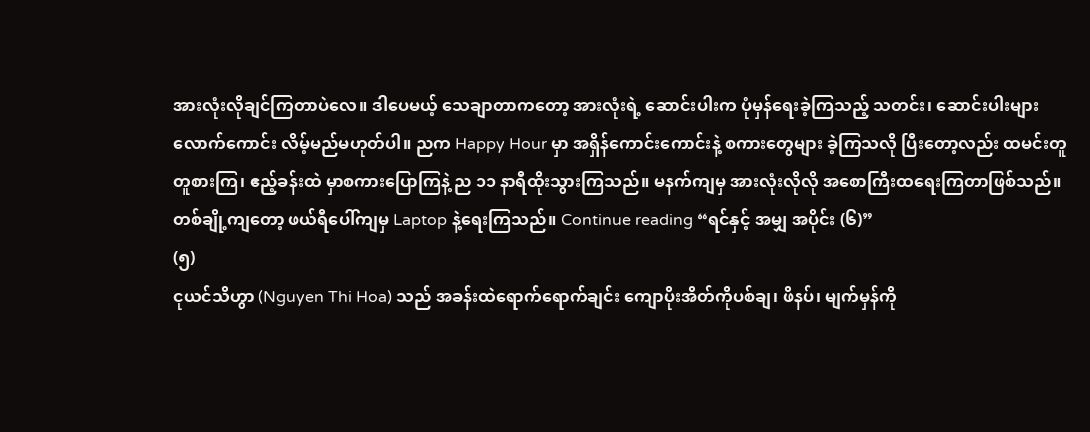အားလုံးလိုချင်ကြတာပဲလေ။ ဒါပေမယ့် သေချာတာကတော့ အားလုံးရဲ့ ဆောင်းပါးက ပုံမှန်ရေးခဲ့ကြသည့် သတင်း၊ ဆောင်းပါးများလောက်ကောင်း လိမ့်မည်မဟုတ်ပါ။ ညက Happy Hour မှာ အရှိန်ကောင်းကောင်းနဲ့ စကားတွေများ ခဲ့ကြသလို ပြီးတော့လည်း ထမင်းတူတူစားကြ၊ ဧည့်ခန်းထဲ မှာစကားပြောကြနဲ့ ည ၁၁ နာရီထိုးသွားကြသည်။ မနက်ကျမှ အားလုံးလိုလို အစောကြီးထရေးကြတာဖြစ်သည်။ တစ်ချို့ကျတော့ ဖယ်ရီပေါ်ကျမှ Laptop နဲ့ရေးကြသည်။ Continue reading “ရင်နှင့် အမျှ အပိုင်း (၆)”
(၅)
ငုယင်သိဟွာ (Nguyen Thi Hoa) သည် အခန်းထဲရောက်ရောက်ချင်း ကျောပိုးအိတ်ကိုပစ်ချ၊ ဖိနပ်၊ မျက်မှန်ကို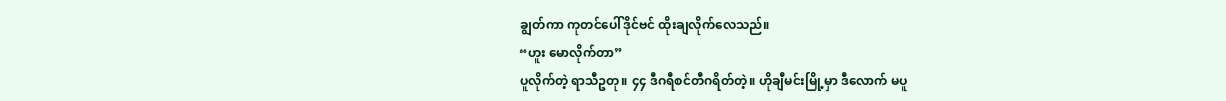ချွတ်ကာ ကုတင်ပေါ်ဒိုင်ဗင် ထိုးချလိုက်လေသည်။
“ဟူး မောလိုက်တာ”
ပူလိုက်တဲ့ ရာသီဥတု။ ၄၄ ဒီဂရီစင်တီဂရိတ်တဲ့။ ဟိုချီမင်းမြို့မှာ ဒီလောက် မပူ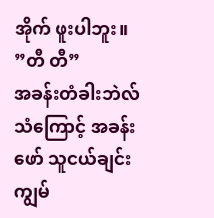အိုက် ဖူးပါဘူး။
”တီ တီ”
အခန်းတံခါးဘဲလ်သံကြောင့် အခန်းဖော် သူငယ်ချင်း ကျွမ်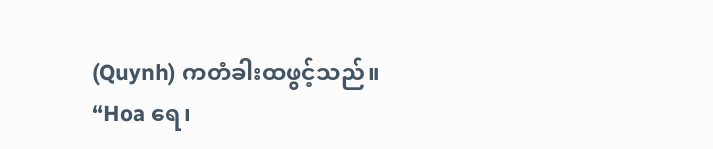(Quynh) ကတံခါးထဖွင့်သည်။
“Hoa ရေ၊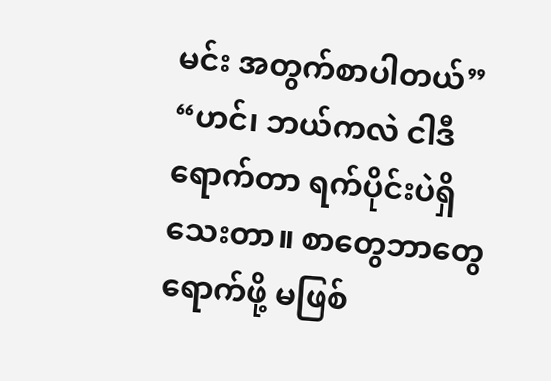မင်း အတွက်စာပါတယ်”
“ဟင်၊ ဘယ်ကလဲ ငါဒီရောက်တာ ရက်ပိုင်းပဲရှိသေးတာ။ စာတွေဘာတွေရောက်ဖို့ မဖြစ်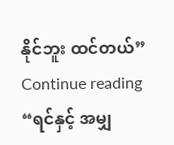နိုင်ဘူး ထင်တယ်” Continue reading “ရင်နှင့် အမျှ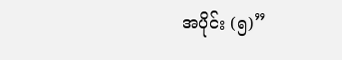အပိုင်း (၅)”